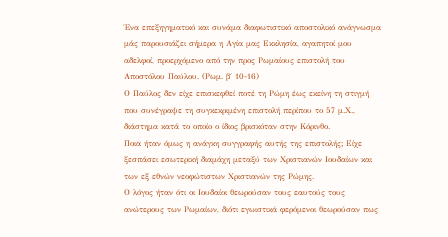Ένα επεξηγηματικό και συνάμα διαφωτιστικό αποστολικό ανάγνωσμα μάς παρουσιάζει σήμερα η Αγία μας Εκκλησία, αγαπητοί μου αδελφοί, προερχόμενο από την προς Ρωμαίους επιστολή του Αποστόλου Παύλου. (Ρωμ. β΄ 10-16)
Ο Παύλος δεν είχε επισκεφθεί ποτέ τη Ρώμη έως εκείνη τη στιγμή που συνέγραψε τη συγκεκριμένη επιστολή περίπου το 57 μ.Χ., διάστημα κατά το οποίο ο ίδιος βρισκόταν στην Κόρινθο.
Ποια ήταν όμως η ανάγκη συγγραφής αυτής της επιστολής; Είχε ξεσπάσει εσωτερική διαμάχη μεταξύ των Χριστιανών Ιουδαίων και των εξ εθνών νεοφώτιστων Χριστιανών της Ρώμης.
Ο λόγος ήταν ότι οι Ιουδαίοι θεωρούσαν τους εαυτούς τους ανώτερους των Ρωμαίων, διότι εγωιστικά φερόμενοι θεωρούσαν πως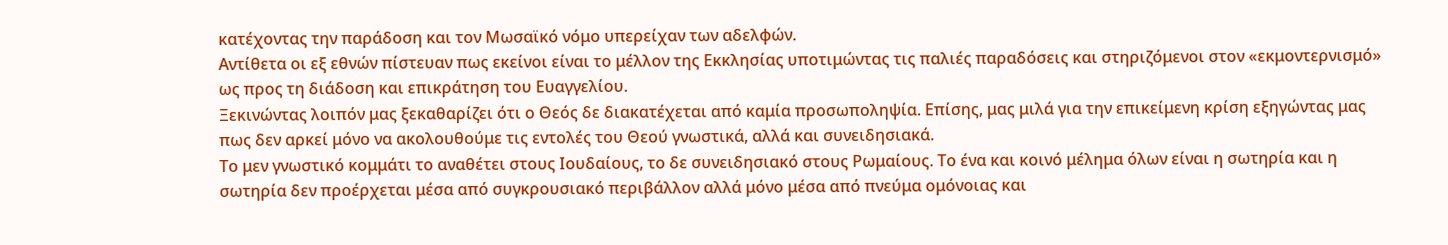κατέχοντας την παράδοση και τον Μωσαϊκό νόμο υπερείχαν των αδελφών.
Αντίθετα οι εξ εθνών πίστευαν πως εκείνοι είναι το μέλλον της Εκκλησίας υποτιμώντας τις παλιές παραδόσεις και στηριζόμενοι στον «εκμοντερνισμό» ως προς τη διάδοση και επικράτηση του Ευαγγελίου.
Ξεκινώντας λοιπόν μας ξεκαθαρίζει ότι ο Θεός δε διακατέχεται από καμία προσωποληψία. Επίσης, μας μιλά για την επικείμενη κρίση εξηγώντας μας πως δεν αρκεί μόνο να ακολουθούμε τις εντολές του Θεού γνωστικά, αλλά και συνειδησιακά.
Το μεν γνωστικό κομμάτι το αναθέτει στους Ιουδαίους, το δε συνειδησιακό στους Ρωμαίους. Το ένα και κοινό μέλημα όλων είναι η σωτηρία και η σωτηρία δεν προέρχεται μέσα από συγκρουσιακό περιβάλλον αλλά μόνο μέσα από πνεύμα ομόνοιας και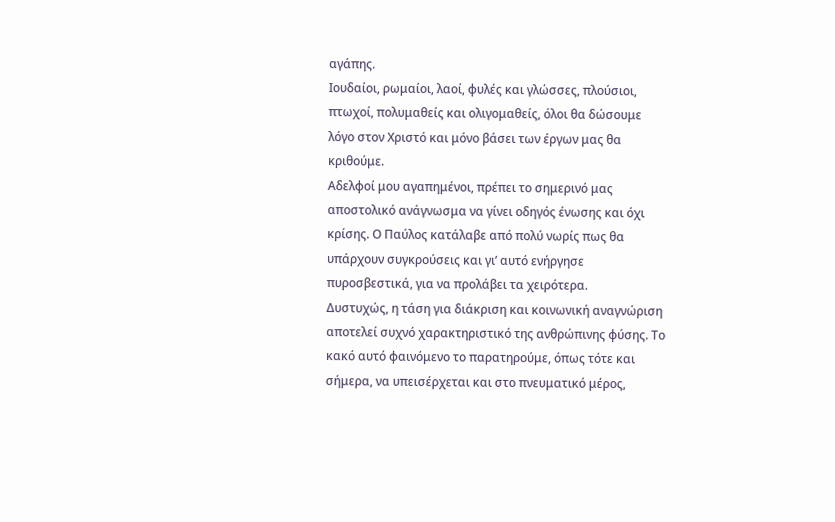αγάπης.
Ιουδαίοι, ρωμαίοι, λαοί, φυλές και γλώσσες, πλούσιοι, πτωχοί, πολυμαθείς και ολιγομαθείς, όλοι θα δώσουμε λόγο στον Χριστό και μόνο βάσει των έργων μας θα κριθούμε.
Αδελφοί μου αγαπημένοι, πρέπει το σημερινό μας αποστολικό ανάγνωσμα να γίνει οδηγός ένωσης και όχι κρίσης. Ο Παύλος κατάλαβε από πολύ νωρίς πως θα υπάρχουν συγκρούσεις και γι’ αυτό ενήργησε πυροσβεστικά, για να προλάβει τα χειρότερα.
Δυστυχώς, η τάση για διάκριση και κοινωνική αναγνώριση αποτελεί συχνό χαρακτηριστικό της ανθρώπινης φύσης. Το κακό αυτό φαινόμενο το παρατηρούμε, όπως τότε και σήμερα, να υπεισέρχεται και στο πνευματικό μέρος,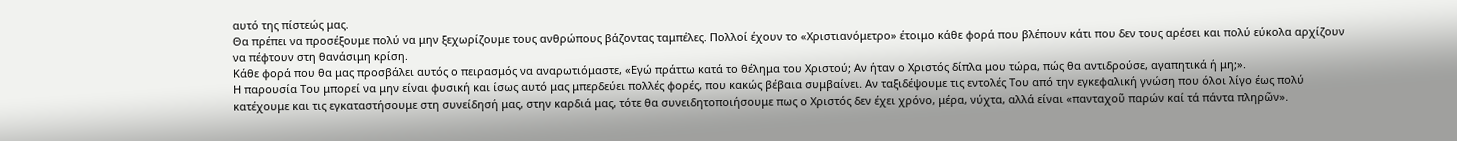αυτό της πίστεώς μας.
Θα πρέπει να προσέξουμε πολύ να μην ξεχωρίζουμε τους ανθρώπους βάζοντας ταμπέλες. Πολλοί έχουν το «Χριστιανόμετρο» έτοιμο κάθε φορά που βλέπουν κάτι που δεν τους αρέσει και πολύ εύκολα αρχίζουν να πέφτουν στη θανάσιμη κρίση.
Κάθε φορά που θα μας προσβάλει αυτός ο πειρασμός να αναρωτιόμαστε, «Εγώ πράττω κατά το θέλημα του Χριστού; Αν ήταν ο Χριστός δίπλα μου τώρα, πώς θα αντιδρούσε, αγαπητικά ή μη;».
Η παρουσία Του μπορεί να μην είναι φυσική και ίσως αυτό μας μπερδεύει πολλές φορές, που κακώς βέβαια συμβαίνει. Αν ταξιδέψουμε τις εντολές Του από την εγκεφαλική γνώση που όλοι λίγο έως πολύ κατέχουμε και τις εγκαταστήσουμε στη συνείδησή μας, στην καρδιά μας, τότε θα συνειδητοποιήσουμε πως ο Χριστός δεν έχει χρόνο, μέρα, νύχτα, αλλά είναι «πανταχοῦ παρών καί τά πάντα πληρῶν».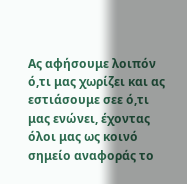Ας αφήσουμε λοιπόν ό,τι μας χωρίζει και ας εστιάσουμε σεε ό,τι μας ενώνει, έχοντας όλοι μας ως κοινό σημείο αναφοράς το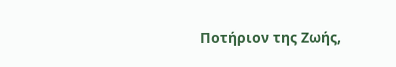Ποτήριον της Ζωής,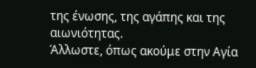της ένωσης, της αγάπης και της αιωνιότητας.
Άλλωστε, όπως ακούμε στην Αγία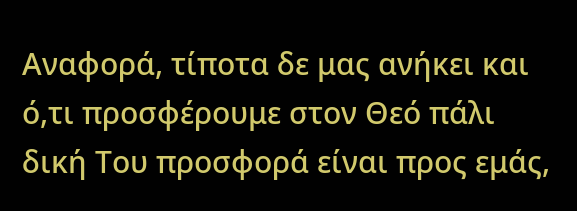Αναφορά, τίποτα δε μας ανήκει και ό,τι προσφέρουμε στον Θεό πάλι δική Του προσφορά είναι προς εμάς,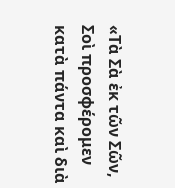«Τὰ Σὰ ἐκ τῶν Σῶν, Σοὶ προσφέρομεν κατὰ πάντα καὶ διὰ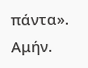πάντα».
Αμήν.